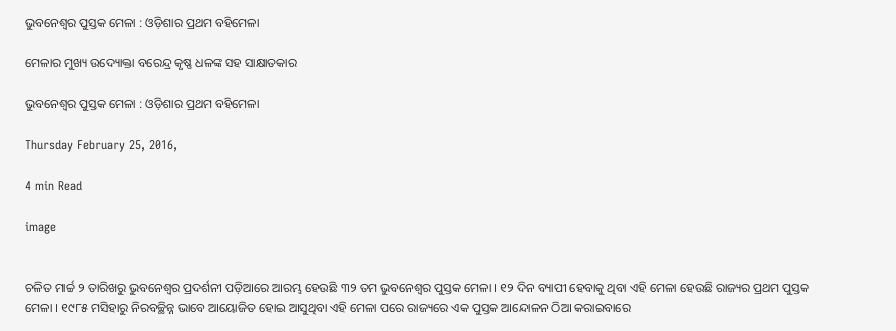ଭୁବନେଶ୍ୱର ପୁସ୍ତକ ମେଳା : ଓଡ଼ିଶାର ପ୍ରଥମ ବହିମେଳା

ମେଳାର ମୁଖ୍ୟ ଉଦ୍ୟୋକ୍ତା ବରେନ୍ଦ୍ର କୃଷ୍ଣ ଧଳଙ୍କ ସହ ସାକ୍ଷାତକାର

ଭୁବନେଶ୍ୱର ପୁସ୍ତକ ମେଳା : ଓଡ଼ିଶାର ପ୍ରଥମ ବହିମେଳା

Thursday February 25, 2016,

4 min Read

image


ଚଳିତ ମାର୍ଚ୍ଚ ୨ ତାରିଖରୁ ଭୁବନେଶ୍ୱର ପ୍ରଦର୍ଶନୀ ପଡ଼ିଆରେ ଆରମ୍ଭ ହେଉଛି ୩୨ ତମ ଭୁବନେଶ୍ୱର ପୁସ୍ତକ ମେଳା । ୧୨ ଦିନ ବ୍ୟାପୀ ହେବାକୁ ଥିବା ଏହି ମେଳା ହେଉଛି ରାଜ୍ୟର ପ୍ରଥମ ପୁସ୍ତକ ମେଳା । ୧୯୮୫ ମସିହାରୁ ନିରବଚ୍ଛିନ୍ନ ଭାବେ ଆୟୋଜିତ ହୋଇ ଆସୁଥିବା ଏହି ମେଳା ପରେ ରାଜ୍ୟରେ ଏକ ପୁସ୍ତକ ଆନ୍ଦୋଳନ ଠିଆ କରାଇବାରେ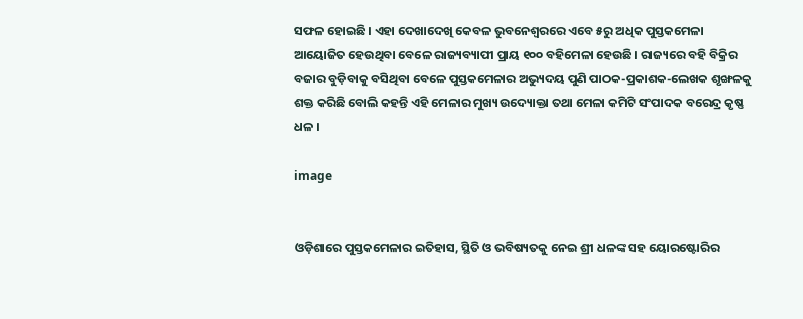ସଫଳ ହୋଇଛି । ଏହା ଦେଖାଦେଖି କେବଳ ଭୁବନେଶ୍ୱରରେ ଏବେ ୫ରୁ ଅଧିକ ପୁସ୍ତକମେଳା ଆୟୋଜିତ ହେଉଥିବା ବେଳେ ରାଜ୍ୟବ୍ୟାପୀ ପ୍ରାୟ ୧୦୦ ବହିମେଳା ହେଉଛି । ରାଜ୍ୟରେ ବହି ବିକ୍ରିର ବଜାର ବୁଡ଼ିବାକୁ ବସିଥିବା ବେଳେ ପୁସ୍ତକମେଳାର ଅଭ୍ୟୁଦୟ ପୁଣି ପାଠକ-ପ୍ରକାଶକ-ଲେଖକ ଶୃଙ୍ଖଳକୁ ଶକ୍ତ କରିଛି ବୋଲି କହନ୍ତି ଏହି ମେଳାର ମୁଖ୍ୟ ଉଦ୍ୟୋକ୍ତା ତଥା ମେଳା କମିଟି ସଂପାଦକ ବରେନ୍ଦ୍ର କୃଷ୍ଣ ଧଳ ।

image


ଓଡ଼ିଶାରେ ପୁସ୍ତକମେଳାର ଇତିହାସ, ସ୍ଥିତି ଓ ଭବିଷ୍ୟତକୁ ନେଇ ଶ୍ରୀ ଧଳଙ୍କ ସହ ୟୋରଷ୍ଟୋରିର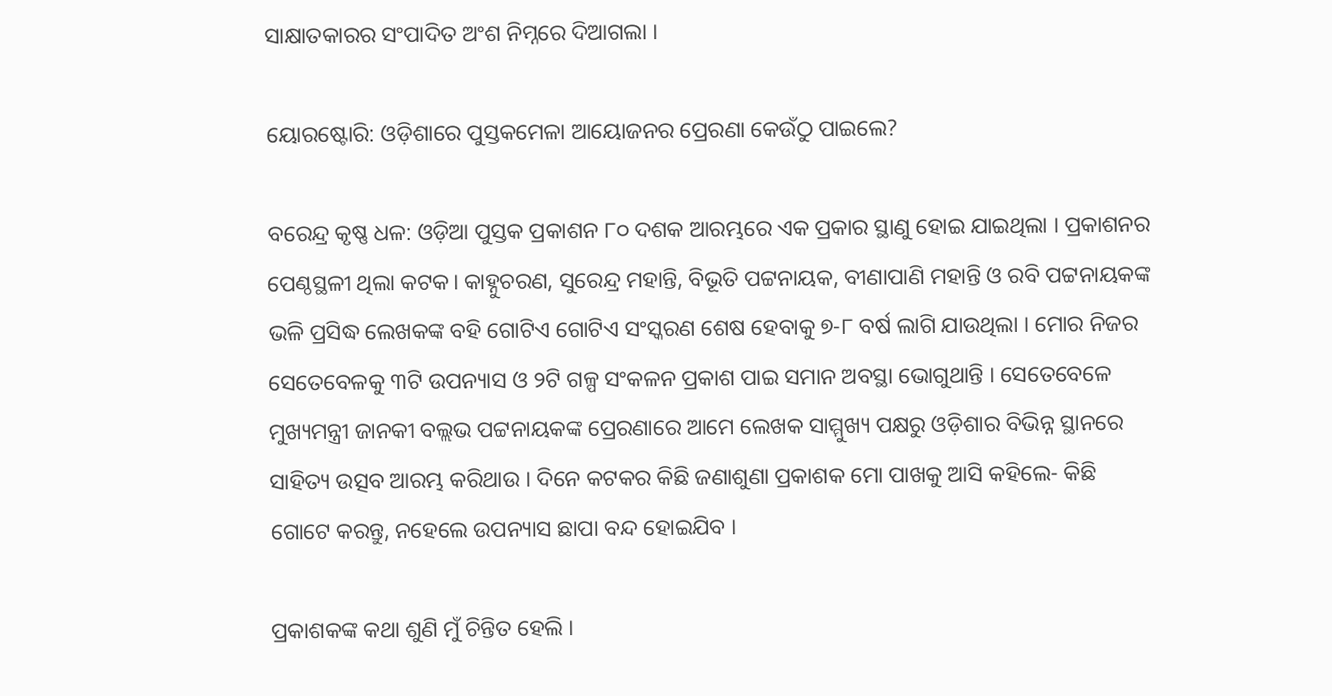ସାକ୍ଷାତକାରର ସଂପାଦିତ ଅଂଶ ନିମ୍ନରେ ଦିଆଗଲା ।

ୟୋରଷ୍ଟୋରି: ଓଡ଼ିଶାରେ ପୁସ୍ତକମେଳା ଆୟୋଜନର ପ୍ରେରଣା କେଉଁଠୁ ପାଇଲେ?

ବରେନ୍ଦ୍ର କୃଷ୍ଣ ଧଳ: ଓଡ଼ିଆ ପୁସ୍ତକ ପ୍ରକାଶନ ୮୦ ଦଶକ ଆରମ୍ଭରେ ଏକ ପ୍ରକାର ସ୍ଥାଣୁ ହୋଇ ଯାଇଥିଲା । ପ୍ରକାଶନର ପେଣ୍ଠସ୍ଥଳୀ ଥିଲା କଟକ। କାହ୍ନୁଚରଣ, ସୁରେନ୍ଦ୍ର ମହାନ୍ତି, ବିଭୂତି ପଟ୍ଟନାୟକ, ବୀଣାପାଣି ମହାନ୍ତି ଓ ରବି ପଟ୍ଟନାୟକଙ୍କ ଭଳି ପ୍ରସିଦ୍ଧ ଲେଖକଙ୍କ ବହି ଗୋଟିଏ ଗୋଟିଏ ସଂସ୍କରଣ ଶେଷ ହେବାକୁ ୭-୮ ବର୍ଷ ଲାଗି ଯାଉଥିଲା । ମୋର ନିଜର ସେତେବେଳକୁ ୩ଟି ଉପନ୍ୟାସ ଓ ୨ଟି ଗଳ୍ପ ସଂକଳନ ପ୍ରକାଶ ପାଇ ସମାନ ଅବସ୍ଥା ଭୋଗୁଥାନ୍ତି । ସେତେବେଳେ ମୁଖ୍ୟମନ୍ତ୍ରୀ ଜାନକୀ ବଲ୍ଲଭ ପଟ୍ଟନାୟକଙ୍କ ପ୍ରେରଣାରେ ଆମେ ଲେଖକ ସାମ୍ମୁଖ୍ୟ ପକ୍ଷରୁ ଓଡ଼ିଶାର ବିଭିନ୍ନ ସ୍ଥାନରେ ସାହିତ୍ୟ ଉତ୍ସବ ଆରମ୍ଭ କରିଥାଉ । ଦିନେ କଟକର କିଛି ଜଣାଶୁଣା ପ୍ରକାଶକ ମୋ ପାଖକୁ ଆସି କହିଲେ- କିଛି ଗୋଟେ କରନ୍ତୁ, ନହେଲେ ଉପନ୍ୟାସ ଛାପା ବନ୍ଦ ହୋଇଯିବ ।

ପ୍ରକାଶକଙ୍କ କଥା ଶୁଣି ମୁଁ ଚିନ୍ତିତ ହେଲି ।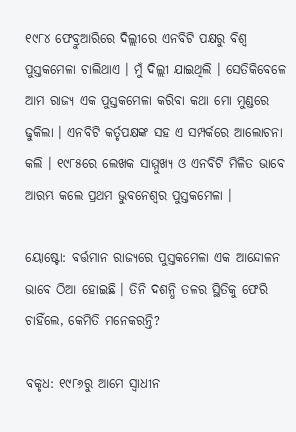୧୯୮୪ ଫେବ୍ରୁଆରିରେ ଦିଲ୍ଲୀରେ ଏନବିଟି ପକ୍ଷରୁ ବିଶ୍ୱ ପୁସ୍ତକମେଳା ଚାଲିଥାଏ । ମୁଁ ଦିଲ୍ଲୀ ଯାଇଥିଲି । ସେତିକିବେଳେ ଆମ ରାଜ୍ୟ ଏକ ପୁସ୍ତକମେଳା କରିବା କଥା ମୋ ମୁଣ୍ଡରେ ଢୁକିଲା । ଏନବିଟି କର୍ତୃପକ୍ଷଙ୍କ ସହ ଏ ସମ୍ପର୍କରେ ଆଲୋଚନା କଲି । ୧୯୮୫ରେ ଲେଖକ ସାମ୍ମୁଖ୍ୟ ଓ ଏନବିଟି ମିଳିତ ଭାବେ ଆରମ୍ଭ କଲେ ପ୍ରଥମ ଭୁବନେଶ୍ୱର ପୁସ୍ତକମେଳା ।

ୟୋଷ୍ଟୋ: ବର୍ତ୍ତମାନ ରାଜ୍ୟରେ ପୁସ୍ତକମେଳା ଏକ ଆନ୍ଦୋଳନ ଭାବେ ଠିଆ ହୋଇଛି । ତିନି ଦଶନ୍ଧି ତଳର ସ୍ଥିତିକୁ ଫେରି ଚାହିଁଲେ, କେମିତି ମନେକରନ୍ତି?

ବକୃଧ: ୧୯୮୬ରୁ ଆମେ ସ୍ବାଧୀନ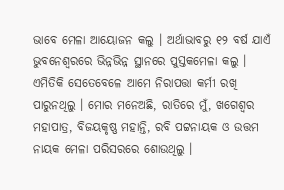ଭାବେ ମେଳା ଆୟୋଜନ କଲୁ । ଅର୍ଥାଭାବରୁ ୧୨ ବର୍ଷ ଯାଏଁ ଭୁବନେଶ୍ୱରରେ ଭିନ୍ନଭିନ୍ନ ସ୍ଥାନରେ ପୁସ୍ତକମେଳା କଲୁ । ଏମିତିକି ସେତେବେଳେ ଆମେ ନିରାପତ୍ତା କର୍ମୀ ରଖି ପାରୁନଥିଲୁ । ମୋର ମନେଅଛି, ରାତିରେ ମୁଁ, ଖଗେଶ୍ୱର ମହାପାତ୍ର, ବିଜୟକୃଷ୍ଣ ମହାନ୍ତି, ରବି ପଟ୍ଟନାୟକ ଓ ଉତ୍ତମ ନାୟକ ମେଳା ପରିସରରେ ଶୋଉଥିଲୁ ।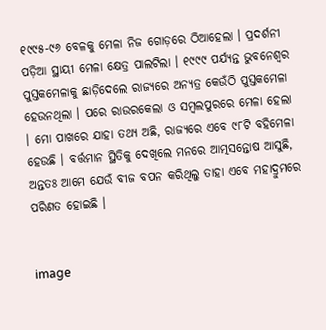୧୯୯୫-୯୬ ବେଳକୁ ମେଳା ନିଜ ଗୋଡ଼ରେ ଠିଆହେଲା । ପ୍ରଦର୍ଶନୀ ପଡ଼ିଆ ସ୍ଥାୟୀ ମେଳା କ୍ଷେତ୍ର ପାଲଟିଲା । ୧୯୯୯ ପର୍ଯ୍ୟନ୍ତ ଭୁବନେଶ୍ୱର ପୁସ୍ତକମେଳାକୁ ଛାଡ଼ିଦେଲେ ରାଜ୍ୟରେ ଅନ୍ୟତ୍ର କେଉଁଠି ପୁସ୍ତକମେଳା ହେଉନଥିଲା । ପରେ ରାଉରକେଲା ଓ ସମ୍ବଲପୁରରେ ମେଳା ହେଲା । ମୋ ପାଖରେ ଯାହା ତଥ୍ୟ ଅଛି, ରାଜ୍ୟରେ ଏବେ ୯୮ଟି ବହିମେଳା ହେଉଛି । ବର୍ତ୍ତମାନ ସ୍ଥିତିକୁ ଦେଖିଲେ ମନରେ ଆତ୍ମସନ୍ତୋଷ ଆସୁଛି, ଅନ୍ତତଃ ଆମେ ଯେଉଁ ବୀଜ ବପନ କରିଥିଲୁ ତାହା ଏବେ ମହାଦ୍ରୁମରେ ପରିଣତ ହୋଇଛି ।


image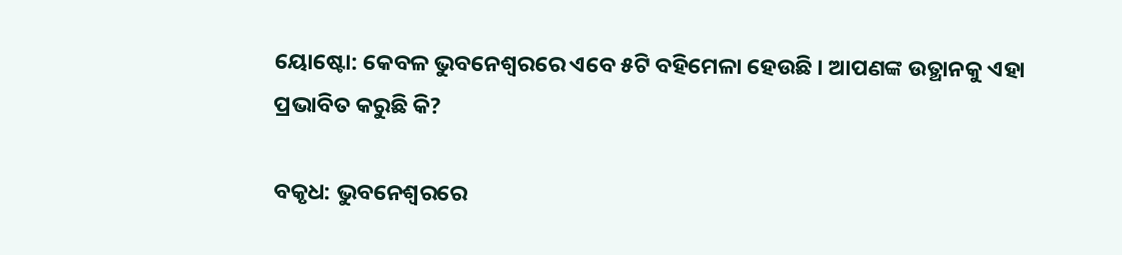ୟୋଷ୍ଟୋ: କେବଳ ଭୁବନେଶ୍ୱରରେ ଏବେ ୫ଟି ବହିମେଳା ହେଉଛି । ଆପଣଙ୍କ ଉତ୍ଥାନକୁ ଏହା ପ୍ରଭାବିତ କରୁଛି କି?

ବକୃଧ: ଭୁବନେଶ୍ୱରରେ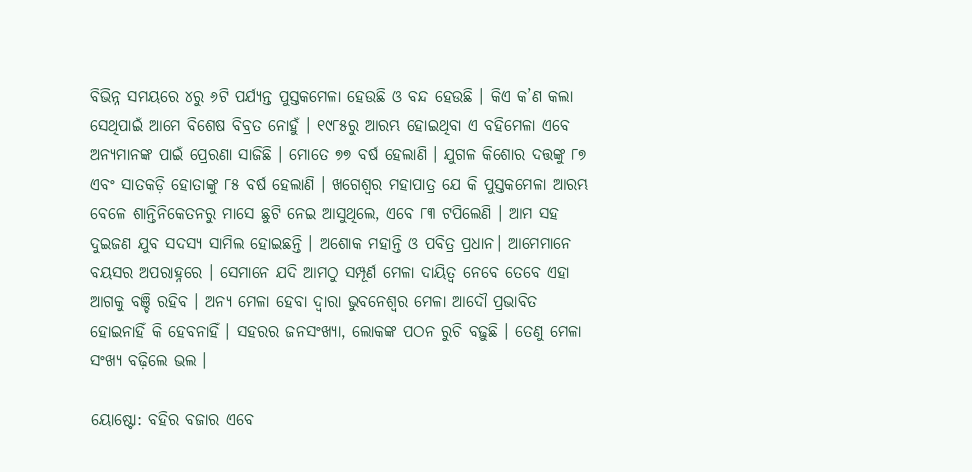ବିଭିନ୍ନ ସମୟରେ ୪ରୁ ୬ଟି ପର୍ଯ୍ୟନ୍ତ ପୁସ୍ତକମେଳା ହେଉଛି ଓ ବନ୍ଦ ହେଉଛି । କିଏ କ’ଣ କଲା ସେଥିପାଇଁ ଆମେ ବିଶେଷ ବିବ୍ରତ ନୋହୁଁ । ୧୯୮୫ରୁ ଆରମ୍ଭ ହୋଇଥିବା ଏ ବହିମେଳା ଏବେ ଅନ୍ୟମାନଙ୍କ ପାଇଁ ପ୍ରେରଣା ସାଜିଛି । ମୋତେ ୭୭ ବର୍ଷ ହେଲାଣି । ଯୁଗଳ କିଶୋର ଦତ୍ତଙ୍କୁ ୮୭ ଏବଂ ସାତକଡ଼ି ହୋତାଙ୍କୁ ୮୫ ବର୍ଷ ହେଲାଣି । ଖଗେଶ୍ୱର ମହାପାତ୍ର ଯେ କି ପୁସ୍ତକମେଳା ଆରମ୍ଭ ବେଳେ ଶାନ୍ତିନିକେତନରୁ ମାସେ ଛୁଟି ନେଇ ଆସୁଥିଲେ, ଏବେ ୮୩ ଟପିଲେଣି । ଆମ ସହ ଦୁଇଜଣ ଯୁବ ସଦସ୍ୟ ସାମିଲ ହୋଇଛନ୍ତି । ଅଶୋକ ମହାନ୍ତି ଓ ପବିତ୍ର ପ୍ରଧାନ। ଆମେମାନେ ବୟସର ଅପରାହ୍ନରେ । ସେମାନେ ଯଦି ଆମଠୁ ସମ୍ପୂର୍ଣ ମେଳା ଦାୟିତ୍ୱ ନେବେ ତେବେ ଏହା ଆଗକୁ ବଞ୍ଚି ରହିବ । ଅନ୍ୟ ମେଳା ହେବା ଦ୍ୱାରା ଭୁବନେଶ୍ୱର ମେଳା ଆଦୌ ପ୍ରଭାବିତ ହୋଇନାହିଁ କି ହେବନାହିଁ । ସହରର ଜନସଂଖ୍ୟା, ଲୋକଙ୍କ ପଠନ ରୁଚି ବଢ଼ୁଛି । ତେଣୁ ମେଳା ସଂଖ୍ୟ ବଢ଼ିଲେ ଭଲ ।

ୟୋଷ୍ଟୋ: ବହିର ବଜାର ଏବେ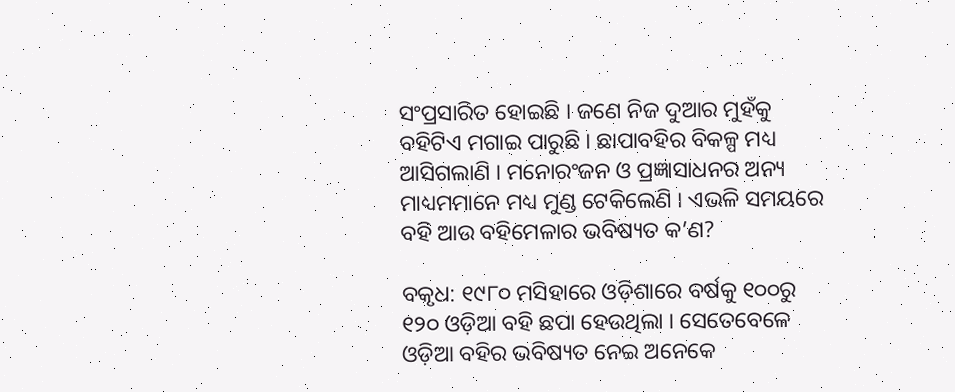ସଂପ୍ରସାରିତ ହୋଇଛି । ଜଣେ ନିଜ ଦୁଆର ମୁହଁକୁ ବହିଟିଏ ମଗାଇ ପାରୁଛି । ଛାପାବହିର ବିକଳ୍ପ ମଧ୍ୟ ଆସିଗଲାଣି । ମନୋରଂଜନ ଓ ପ୍ରଜ୍ଞାସାଧନର ଅନ୍ୟ ମାଧ୍ୟମମାନେ ମଧ୍ୟ ମୁଣ୍ଡ ଟେକିଲେଣି । ଏଭଳି ସମୟରେ ବହି ଆଉ ବହିମେଳାର ଭବିଷ୍ୟତ କ’ଣ?

ବକୃଧ: ୧୯୮୦ ମସିହାରେ ଓଡ଼ିଶାରେ ବର୍ଷକୁ ୧୦୦ରୁ ୧୨୦ ଓଡ଼ିଆ ବହି ଛପା ହେଉଥିଲା । ସେତେବେଳେ ଓଡ଼ିଆ ବହିର ଭବିଷ୍ୟତ ନେଇ ଅନେକେ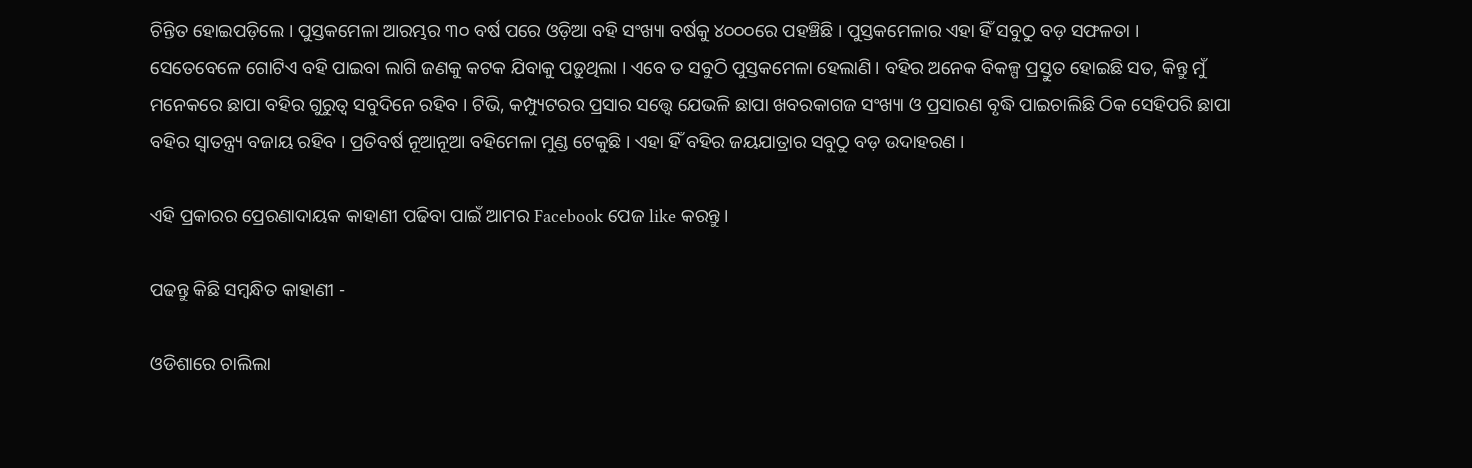ଚିନ୍ତିତ ହୋଇପଡ଼ିଲେ । ପୁସ୍ତକମେଳା ଆରମ୍ଭର ୩୦ ବର୍ଷ ପରେ ଓଡ଼ିଆ ବହି ସଂଖ୍ୟା ବର୍ଷକୁ ୪୦୦୦ରେ ପହଞ୍ଚିଛି । ପୁସ୍ତକମେଳାର ଏହା ହିଁ ସବୁଠୁ ବଡ଼ ସଫଳତା । ସେତେବେଳେ ଗୋଟିଏ ବହି ପାଇବା ଲାଗି ଜଣକୁ କଟକ ଯିବାକୁ ପଡ଼ୁଥିଲା । ଏବେ ତ ସବୁଠି ପୁସ୍ତକମେଳା ହେଲାଣି। ବହିର ଅନେକ ବିକଳ୍ପ ପ୍ରସ୍ତୁତ ହୋଇଛି ସତ, କିନ୍ତୁ ମୁଁ ମନେକରେ ଛାପା ବହିର ଗୁରୁତ୍ୱ ସବୁଦିନେ ରହିବ । ଟିଭି, କମ୍ପ୍ୟୁଟରର ପ୍ରସାର ସତ୍ତ୍ୱେ ଯେଭଳି ଛାପା ଖବରକାଗଜ ସଂଖ୍ୟା ଓ ପ୍ରସାରଣ ବୃଦ୍ଧି ପାଇଚାଲିଛି ଠିକ ସେହିପରି ଛାପା ବହିର ସ୍ବାତନ୍ତ୍ର୍ୟ ବଜାୟ ରହିବ । ପ୍ରତିବର୍ଷ ନୂଆନୂଆ ବହିମେଳା ମୁଣ୍ଡ ଟେକୁଛି । ଏହା ହିଁ ବହିର ଜୟଯାତ୍ରାର ସବୁଠୁ ବଡ଼ ଉଦାହରଣ ।

ଏହି ପ୍ରକାରର ପ୍ରେରଣାଦାୟକ କାହାଣୀ ପଢିବା ପାଇଁ ଆମର Facebook ପେଜ like କରନ୍ତୁ।

ପଢନ୍ତୁ କିଛି ସମ୍ବନ୍ଧିତ କାହାଣୀ -

ଓଡିଶାରେ ଚାଲିଲା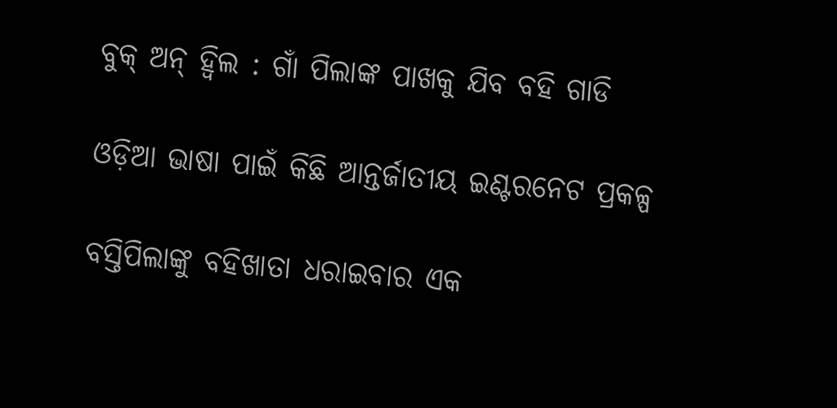ବୁକ୍ ଅନ୍ ହ୍ୱିଲ : ଗାଁ ପିଲାଙ୍କ ପାଖକୁ ଯିବ ବହି ଗାଡି

ଓଡ଼ିଆ ଭାଷା ପାଇଁ କିଛି ଆନ୍ତର୍ଜାତୀୟ ଇଣ୍ଟରନେଟ ପ୍ରକଳ୍ପ

ବସ୍ତିପିଲାଙ୍କୁ ବହିଖାତା ଧରାଇବାର ଏକ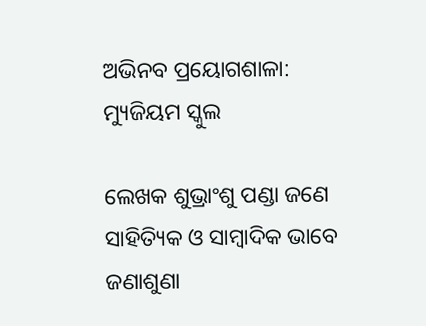ଅଭିନବ ପ୍ରୟୋଗଶାଳା: ମ୍ୟୁଜିୟମ ସ୍କୁଲ

ଲେଖକ ଶୁଭ୍ରାଂଶୁ ପଣ୍ଡା ଜଣେ ସାହିତ୍ୟିକ ଓ ସାମ୍ବାଦିକ ଭାବେ ଜଣାଶୁଣା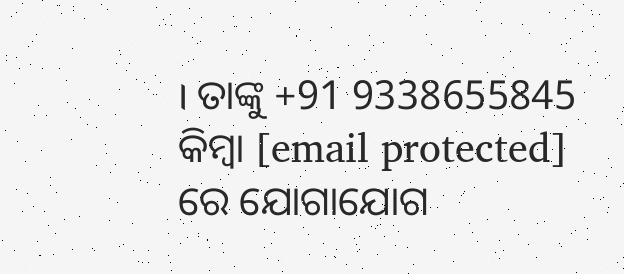। ତାଙ୍କୁ +91 9338655845 କିମ୍ବା [email protected] ରେ ଯୋଗାଯୋଗ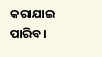କରାଯାଇ ପାରିବ।